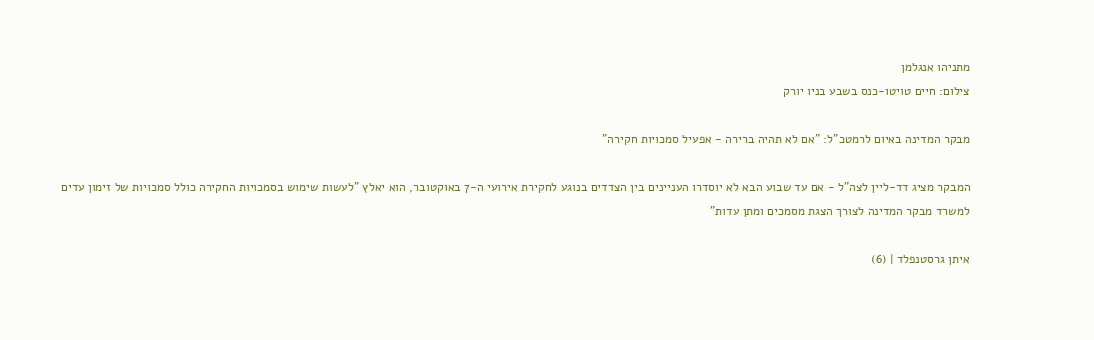מתניהו אנגלמן
צילום: חיים טויטו-כנס בשבע בניו יורק

מבקר המדינה באיום לרמטכ"ל: "אם לא תהיה ברירה - אפעיל סמכויות חקירה"

המבקר מציג דד-ליין לצה"ל - אם עד שבוע הבא לא יוסדרו העניינים בין הצדדים בנוגע לחקירת אירועי ה-7 באוקטובר, הוא יאלץ "לעשות שימוש בסמכויות החקירה כולל סמכויות של זימון עדים למשרד מבקר המדינה לצורך הצגת מסמכים ומתן עדות"

איתן גרסטנפלד | (6)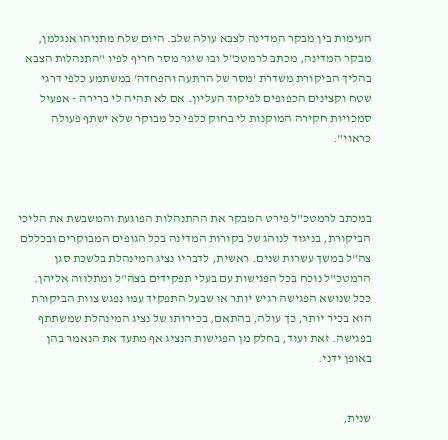העימות בין מבקר המדינה לצבא עולה שלב. היום שלח מתניהו אנגלמן, מבקר המדינה, מכתב לרמטכ"ל ובו שיגר מסר חריף לפיו "התנהלות הצבא בהליך הביקורת משדרת 'מסר של הרתעה והפחדה' במשתמע כלפי דרגי שטח וקצינים הכפופים לפיקוד העליון. אם לא תהיה לי ברירה - אפעיל סמכויות חקירה המוקנות לי בחוק כלפי כל מבוקר שלא ישתף פעולה כראוי".



במכתב לרמטכ"ל פירט המבקר את ההתנהלות הפוגעת והמשבשת את הליכי הביקורת, בניגוד לנוהג של בקורות המדינה בכל הגופים המבוקרים ובכללם צה"ל במשך עשרות שנים. ראשית, לדבריו נציג המינהלת בלשכת סגן הרמטכ"ל נוכח בכל הפגישות עם בעלי תפקידים בצה"ל ומתלווה אליהן. ככל שנושא הפגישה רגיש יותר או שבעל התפקיד עמו נפגש צוות הביקורת הוא בכיר יותר, כך עולה, בהתאם, בכירותו של נציג המינהלת שמשתתף בפגישה. זאת ועוד, בחלק מן הפגישות הנציג אף מתעד את הנאמר בהן באופן ידני.


שנית,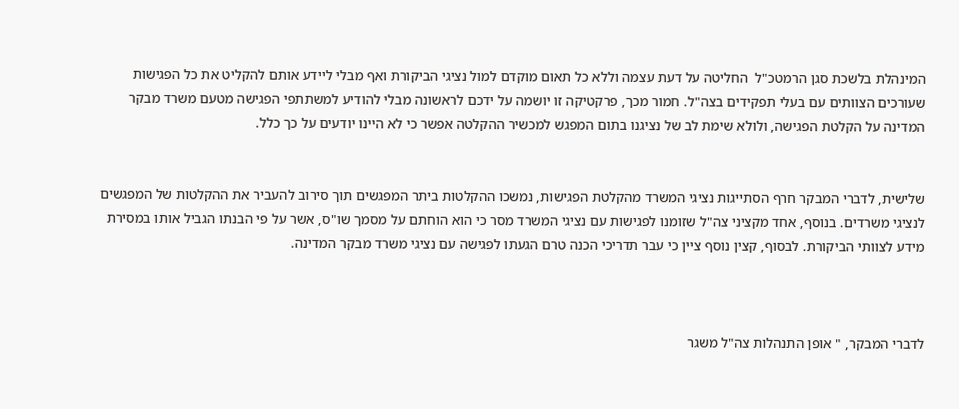המינהלת בלשכת סגן הרמטכ"ל  החליטה על דעת עצמה וללא כל תאום מוקדם למול נציגי הביקורת ואף מבלי ליידע אותם להקליט את כל הפגישות שעורכים הצוותים עם בעלי תפקידים בצה"ל. חמור מכך, פרקטיקה זו יושמה על ידכם לראשונה מבלי להודיע למשתתפי הפגישה מטעם משרד מבקר המדינה על הקלטת הפגישה, ולולא שימת לב של נציגנו בתום המפגש למכשיר ההקלטה אפשר כי לא היינו יודעים על כך כלל.


שלישית, לדברי המבקר חרף הסתייגות נציגי המשרד מהקלטת הפגישות, נמשכו ההקלטות ביתר המפגשים תוך סירוב להעביר את ההקלטות של המפגשים לנציגי משרדים. בנוסף, אחד מקציני צה"ל שזומנו לפגישות עם נציגי המשרד מסר כי הוא הוחתם על מסמך שו"ס, אשר על פי הבנתו הגביל אותו במסירת מידע לצוותי הביקורת. לבסוף, קצין נוסף ציין כי עבר תדריכי הכנה טרם הגעתו לפגישה עם נציגי משרד מבקר המדינה.



לדברי המבקר, " אופן התנהלות צה"ל משגר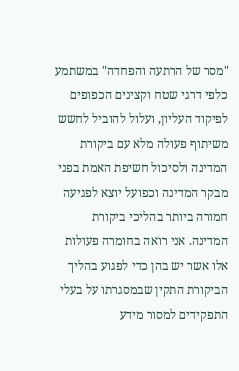"מסר של הרתעה והפחדה" במשתמע כלפי דרגי שטח וקצינים הכפופים לפיקוד העליון, ועלול להוביל לחשש משיתוף פעולה מלא עם ביקורת המדינה ולסיכול חשיפת האמת בפני מבקר המדינה וכפועל יוצא לפגיעה חמורה ביותר בהליכי ביקורת המדינה. אני רואה בחומרה פעולות אלו אשר יש בהן כדי לפגוע בהליך הביקורת התקין שבמסגרתו על בעלי התפקידים למסור מידע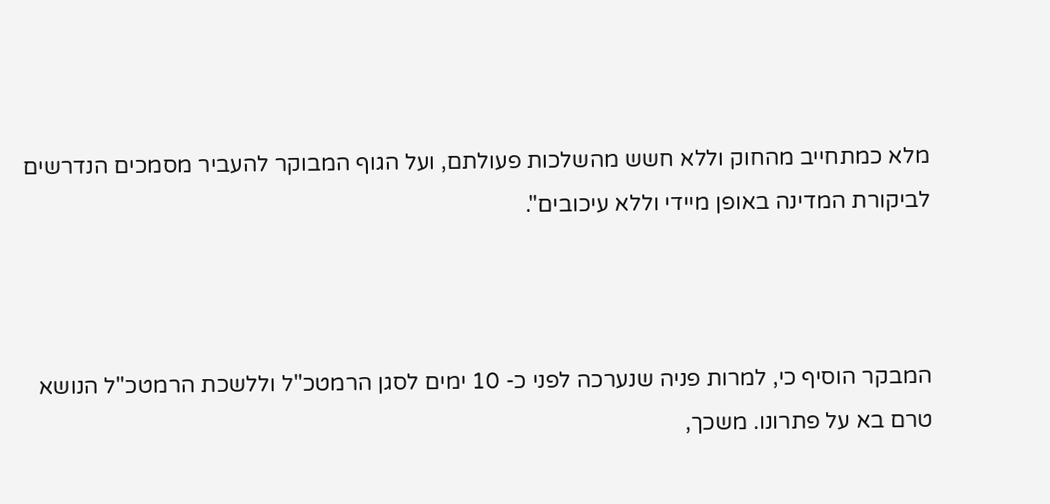מלא כמתחייב מהחוק וללא חשש מהשלכות פעולתם, ועל הגוף המבוקר להעביר מסמכים הנדרשים לביקורת המדינה באופן מיידי וללא עיכובים".



המבקר הוסיף כי, למרות פניה שנערכה לפני כ- 10 ימים לסגן הרמטכ"ל וללשכת הרמטכ"ל הנושא טרם בא על פתרונו. משכך,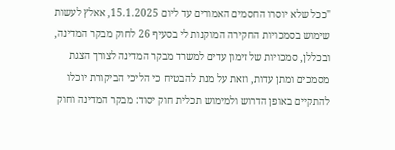"ככל שלא יוסרו החסמים האמורים עד ליום 15.1.2025, אאלץ לעשות שימוש בסמכויות החקירה המוקנות לי בסעיף 26 לחוק מבקר המדינה, ובכללן, סמכויות של זימון עדים למשרד מבקר המדינה לצורך הצגת מסמכים ומתן עדות, וזאת על מנת להבטיח כי הליכי הביקורת יוכלו להתקיים באופן הדרוש ולמימוש תכלית חוק יסוד: מבקר המדינה וחוק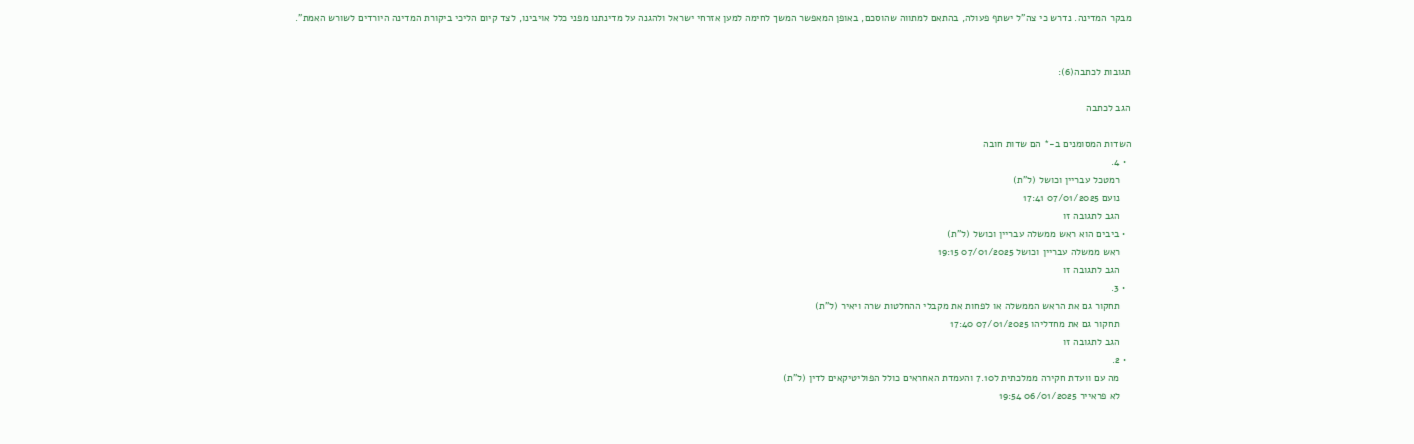מבקר המדינה. נדרש כי צה"ל ישתף פעולה, בהתאם למתווה שהוסכם, באופן המאפשר המשך לחימה למען אזרחי ישראל ולהגנה על מדינתנו מפני כלל אויבינו, לצד קיום הליכי ביקורת המדינה היורדים לשורש האמת".


תגובות לכתבה(6):

הגב לכתבה

השדות המסומנים ב-* הם שדות חובה
  • 4.
    רמטכל עבריין וכושל (ל"ת)
    נועם 07/01/2025 17:41
    הגב לתגובה זו
  • ביבים הוא ראש ממשלה עבריין וכושל (ל"ת)
    ראש ממשלה עבריין וכושל 07/01/2025 19:15
    הגב לתגובה זו
  • 3.
    תחקור גם את הראש הממשלה או לפחות את מקבלי ההחלטות שרה ויאיר (ל"ת)
    תחקור גם את מחדליהו 07/01/2025 17:40
    הגב לתגובה זו
  • 2.
    מה עם וועדת חקירה ממלכתית ל7.10 והעמדת האחראים כולל הפוליטיקאים לדין (ל"ת)
    לא פראייר 06/01/2025 19:54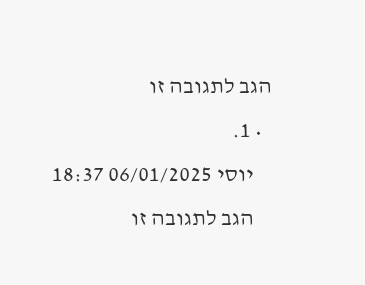הגב לתגובה זו
  • 1.
    יוסי 06/01/2025 18:37
    הגב לתגובה זו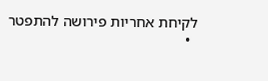לקיחת אחריות פירושה להתפטר
  •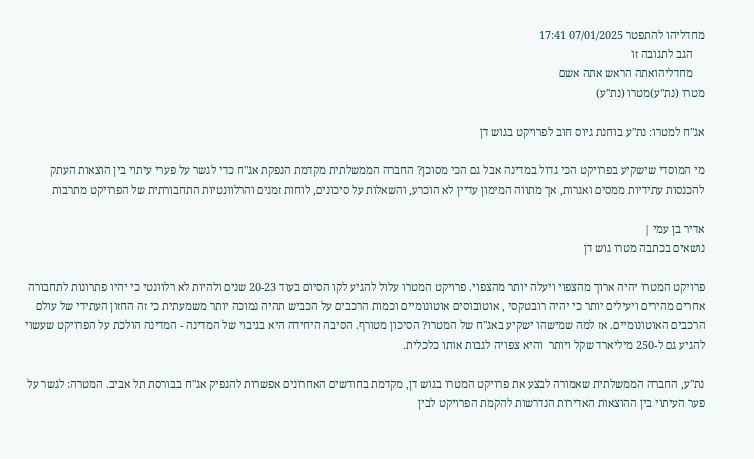מחדליהו להתפטר 07/01/2025 17:41
    הגב לתגובה זו
    מחדליהואתה הראש אתה אשם
מטרו (נת"ע)מטרו (נת"ע)

אג"ח למטרו: נת"ע בוחנת גיוס חוב לפרויקט בגוש דן

מי המוסדי שישקיע בפרויקט הכי גדול במדינה אבל גם הכי מסוכן? החברה הממשלתית מקדמת הנפקת אג"ח כדי לגשר על פערי עיתוי בין הוצאות העתק להכנסות עתידיות ממסים ואגרות, אך מתווה המימון עדיין לא הוכרע, והשאלות על סיכונים, לוחות זמנים והרלוונטיות התחבורתית של הפרויקט מתרבות

אדיר בן עמי |
נושאים בכתבה מטרו גוש דן

פרויקט המטרו יהיה ארוך מהצפוי ויעלה יותר מהצפוי. פרויקט המטרו עלול להגיע לקו הסיום בעוד 20-23 שנים ולהיות לא רלוונטי כי יהיו פתרונות לתחבורה אחרים מהירים ויעילים יותר כי יהיה רובטקסי , אוטובוסים אוטונומיים וכמות הרכבים על הכביש תהיה נמוכה יותר משמעתית כי זה החזון העתידי של עולם הרכבים האוטונומיים. אז למה שמישהו ישקיע באג"ח של המטרו? הסיכון מטורף. הסיבה היחידה היא בגיבוי של המדינה - המדינה הולכת על הפרויקט שעשוי להגיע גם ל-250 מיליארד שקל ויותר  והיא צפויה לגבות אותו כלכלית.

נת"ע, החברה הממשלתית שאמורה לבצע את פרויקט המטרו בגוש דן, מקדמת בחודשים האחרונים אפשרות להנפיק אג"ח בבורסת תל אביב. המטרה: לגשר על פער העיתוי בין ההוצאות האדירות הנדרשות להקמת הפרויקט לבין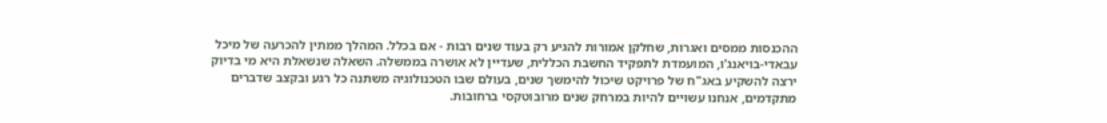ההכנסות ממסים ואגרות, שחלקן אמורות להגיע רק בעוד שנים רבות - אם בכלל. המהלך ממתין להכרעה של מיכל עבאדי-בויאנג'ו, המועמדת לתפקיד החשבת הכללית, שעדיין לא אושרה בממשלה. השאלה שנשאלת היא מי בדיוק ירצה להשקיע באג"ח של פרויקט שיכול להימשך שנים, בעולם שבו הטכנולוגיה משתנה כל רגע ובקצב שדברים מתקדמים, אנחנו עשויים להיות במרחק שנים מרובוטקסי ברחובות.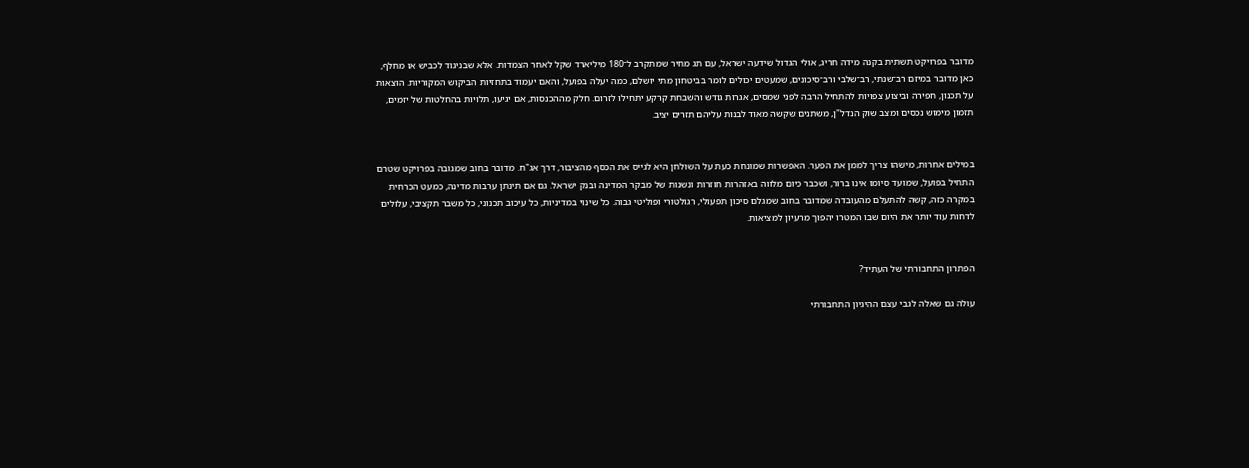מדובר בפרויקט תשתית בקנה מידה חריג, אולי הגדול שידעה ישראל, עם תג מחיר שמתקרב ל־180 מיליארד שקל לאחר הצמדות. אלא שבניגוד לכביש או מחלף, כאן מדובר במיזם רב־שנתי, רב־שלבי ורב־סיכונים, שמעטים יכולים לומר בביטחון מתי יושלם, כמה יעלה בפועל, והאם יעמוד בתחזיות הביקוש המקוריות. הוצאות על תכנון, חפירה וביצוע צפויות להתחיל הרבה לפני שמסים, אגרות גודש והשבחת קרקע יתחילו לזרום. חלק מההכנסות, אם יגיעו, תלויות בהחלטות של יזמים, תזמון מימוש נכסים ומצב שוק הנדל"ן, משתנים שקשה מאוד לבנות עליהם תזרים יציב.


במילים אחרות, מישהו צריך לממן את הפער. האפשרות שמונחת כעת על השולחן היא לגייס את הכסף מהציבור, דרך אג"ח. מדובר בחוב שמגובה בפרויקט שטרם התחיל בפועל, שמועד סיומו אינו ברור, ושכבר כיום מלווה באזהרות חוזרות ונשנות של מבקר המדינה ובנק ישראל. גם אם תינתן ערבות מדינה, כמעט הכרחית במקרה כזה, קשה להתעלם מהעובדה שמדובר בחוב שמגלם סיכון תפעולי, רגולטורי ופוליטי גבוה. כל שינוי במדיניות, כל עיכוב תכנוני, כל משבר תקציבי, עלולים לדחות עוד יותר את היום שבו המטרו יהפוך מרעיון למציאות.


הפתרון התחבורתי של העתיד?

עולה גם שאלה לגבי עצם ההיגיון התחבורתי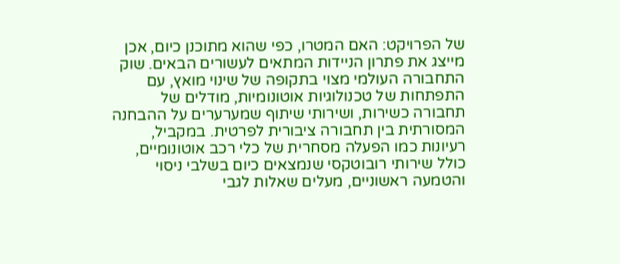של הפרויקט: האם המטרו, כפי שהוא מתוכנן כיום, אכן מייצג את פתרון הניידות המתאים לעשורים הבאים. שוק התחבורה העולמי מצוי בתקופה של שינוי מואץ, עם התפתחות של טכנולוגיות אוטונומיות, מודלים של תחבורה כשירות, ושירותי שיתוף שמערערים על ההבחנה המסורתית בין תחבורה ציבורית לפרטית. במקביל, רעיונות כמו הפעלה מסחרית של כלי רכב אוטונומיים, כולל שירותי רובוטקסי שנמצאים כיום בשלבי ניסוי והטמעה ראשוניים, מעלים שאלות לגבי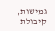גמישות, קיבולת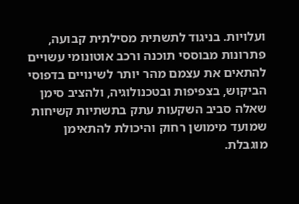ועלויות. בניגוד לתשתית מסילתית קבועה, פתרונות מבוססי תוכנה ורכב אוטונומי עשויים להתאים את עצמם מהר יותר לשינויים בדפוסי הביקוש, בצפיפות ובטכנולוגיה, ולהציב סימן שאלה סביב השקעות עתק בתשתיות קשיחות שמועד מימושן רחוק והיכולת להתאימן מוגבלת.